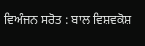ਵਿਅੰਜਨ ਸਰੋਤ : ਬਾਲ ਵਿਸ਼ਵਕੋਸ਼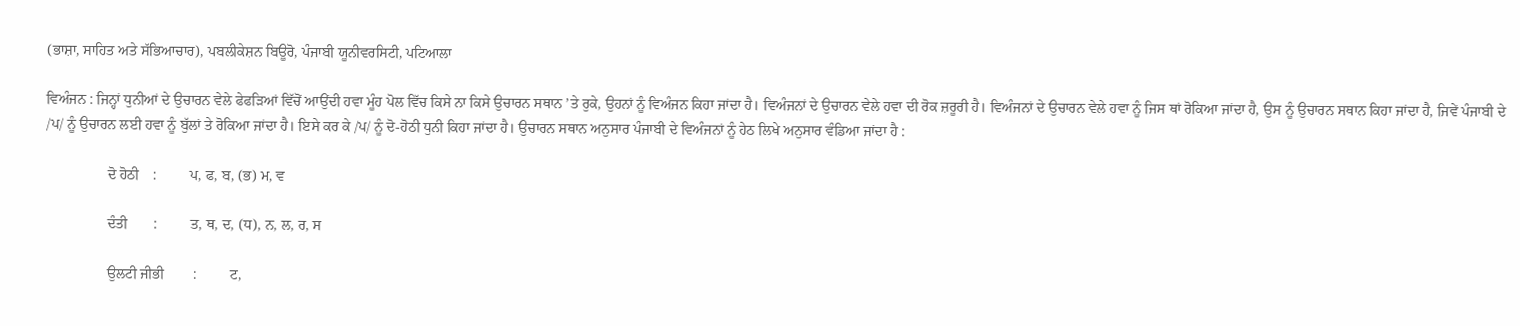(ਭਾਸ਼ਾ, ਸਾਹਿਤ ਅਤੇ ਸੱਭਿਆਚਾਰ), ਪਬਲੀਕੇਸ਼ਨ ਬਿਊਰੋ, ਪੰਜਾਬੀ ਯੂਨੀਵਰਸਿਟੀ, ਪਟਿਆਲਾ

ਵਿਅੰਜਨ : ਜਿਨ੍ਹਾਂ ਧੁਨੀਆਂ ਦੇ ਉਚਾਰਨ ਵੇਲੇ ਫੇਫੜਿਆਂ ਵਿੱਚੋਂ ਆਉਂਦੀ ਹਵਾ ਮੂੰਹ ਪੋਲ ਵਿੱਚ ਕਿਸੇ ਨਾ ਕਿਸੇ ਉਚਾਰਨ ਸਥਾਨ ’ਤੇ ਰੁਕੇ, ਉਹਨਾਂ ਨੂੰ ਵਿਅੰਜਨ ਕਿਹਾ ਜਾਂਦਾ ਹੈ। ਵਿਅੰਜਨਾਂ ਦੇ ਉਚਾਰਨ ਵੇਲੇ ਹਵਾ ਦੀ ਰੋਕ ਜ਼ਰੂਰੀ ਹੈ। ਵਿਅੰਜਨਾਂ ਦੇ ਉਚਾਰਨ ਵੇਲੇ ਹਵਾ ਨੂੰ ਜਿਸ ਥਾਂ ਰੋਕਿਆ ਜਾਂਦਾ ਹੈ, ਉਸ ਨੂੰ ਉਚਾਰਨ ਸਥਾਨ ਕਿਹਾ ਜਾਂਦਾ ਹੈ, ਜਿਵੇਂ ਪੰਜਾਬੀ ਦੇ /ਪ/ ਨੂੰ ਉਚਾਰਨ ਲਈ ਹਵਾ ਨੂੰ ਬੁੱਲਾਂ ਤੇ ਰੋਕਿਆ ਜਾਂਦਾ ਹੈ। ਇਸੇ ਕਰ ਕੇ /ਪ/ ਨੂੰ ਦੋ-ਹੋਠੀ ਧੁਨੀ ਕਿਹਾ ਜਾਂਦਾ ਹੈ। ਉਚਾਰਨ ਸਥਾਨ ਅਨੁਸਾਰ ਪੰਜਾਬੀ ਦੇ ਵਿਅੰਜਨਾਂ ਨੂੰ ਹੇਠ ਲਿਖੇ ਅਨੁਸਾਰ ਵੰਡਿਆ ਜਾਂਦਾ ਹੈ :

                 ਦੋ ਹੋਠੀ    :         ਪ, ਫ, ਬ, (ਭ) ਮ, ਵ

                 ਦੰਤੀ       :         ਤ, ਥ, ਦ, (ਧ), ਨ, ਲ, ਰ, ਸ

                 ਉਲਟੀ ਜੀਭੀ        :         ਟ,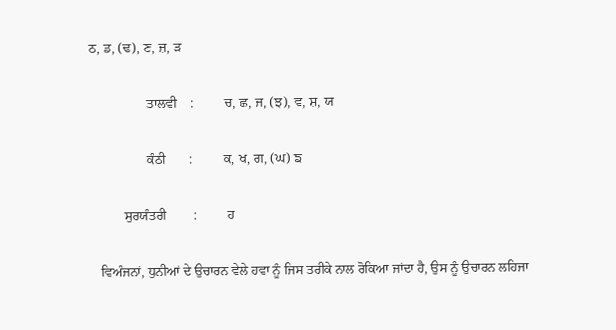ਠ, ਡ, (ਢ), ਣ, ਜ਼, ੜ

                 ਤਾਲਵੀ    :         ਚ, ਛ, ਜ, (ਝ), ਵ, ਸ਼, ਯ

                 ਕੰਠੀ       :         ਕ, ਖ, ਗ, (ਘ) ਙ

          ਸੁਰਯੰਤਰੀ        :         ਹ

   ਵਿਅੰਜਨਾਂ, ਧੁਨੀਆਂ ਦੇ ਉਚਾਰਨ ਵੇਲੇ ਹਵਾ ਨੂੰ ਜਿਸ ਤਰੀਕੇ ਨਾਲ ਰੋਕਿਆ ਜਾਂਦਾ ਹੈ, ਉਸ ਨੂੰ ਉਚਾਰਨ ਲਹਿਜਾ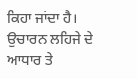ਕਿਹਾ ਜਾਂਦਾ ਹੈ। ਉਚਾਰਨ ਲਹਿਜੇ ਦੇ ਆਧਾਰ ਤੇ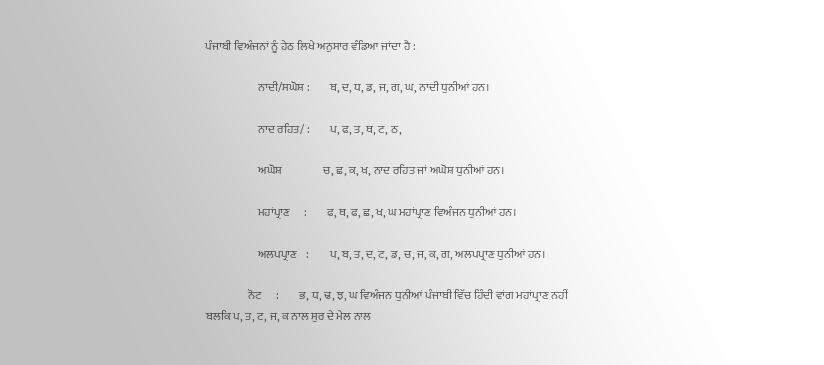ਪੰਜਾਬੀ ਵਿਅੰਜਨਾਂ ਨੂੰ ਹੇਠ ਲਿਖੇ ਅਨੁਸਾਰ ਵੰਡਿਆ ਜਾਂਦਾ ਹੈ :

                       ਨਾਦੀ/ਸਘੋਸ਼ :         ਬ, ਦ, ਧ, ਡ, ਜ, ਗ, ਘ, ਨਾਦੀ ਧੁਨੀਆਂ ਹਨ।

                       ਨਾਦ ਰਹਿਤ/ :         ਪ, ਫ, ਤ, ਥ, ਟ, ਠ,

                       ਅਘੋਸ਼                  ਚ, ਛ, ਕ, ਖ, ਨਾਦ ਰਹਿਤ ਜਾਂ ਅਘੋਸ਼ ਧੁਨੀਆਂ ਹਨ।

                       ਮਹਾਂਪ੍ਰਾਣ      :         ਫ, ਥ, ਫ, ਛ, ਖ, ਘ ਮਹਾਂਪ੍ਰਾਣ ਵਿਅੰਜਨ ਧੁਨੀਆਂ ਹਨ।

                       ਅਲਪਪ੍ਰਾਣ    :         ਪ, ਬ, ਤ, ਦ, ਟ, ਡ, ਚ, ਜ, ਕ, ਗ, ਅਲਪਪ੍ਰਾਣ ਧੁਨੀਆਂ ਹਨ।

                   ਨੋਟ      :         ਭ, ਧ, ਢ, ਝ, ਘ ਵਿਅੰਜਨ ਧੁਨੀਆਂ ਪੰਜਾਬੀ ਵਿੱਚ ਹਿੰਦੀ ਵਾਂਗ ਮਹਾਂਪ੍ਰਾਣ ਨਹੀਂ ਬਲਕਿ ਪ, ਤ, ਟ, ਜ, ਕ ਨਾਲ ਸੁਰ ਦੇ ਮੇਲ ਨਾਲ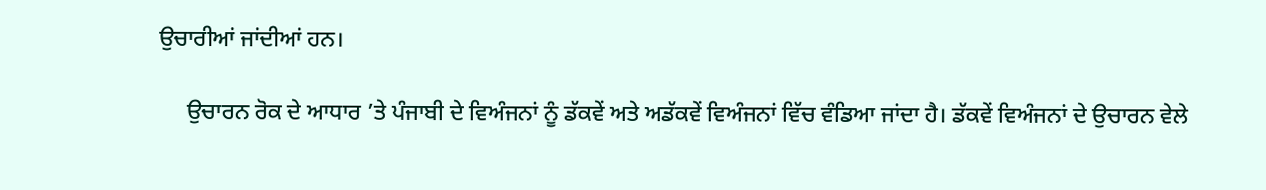ਉਚਾਰੀਆਂ ਜਾਂਦੀਆਂ ਹਨ।

     ਉਚਾਰਨ ਰੋਕ ਦੇ ਆਧਾਰ ’ਤੇ ਪੰਜਾਬੀ ਦੇ ਵਿਅੰਜਨਾਂ ਨੂੰ ਡੱਕਵੇਂ ਅਤੇ ਅਡੱਕਵੇਂ ਵਿਅੰਜਨਾਂ ਵਿੱਚ ਵੰਡਿਆ ਜਾਂਦਾ ਹੈ। ਡੱਕਵੇਂ ਵਿਅੰਜਨਾਂ ਦੇ ਉਚਾਰਨ ਵੇਲੇ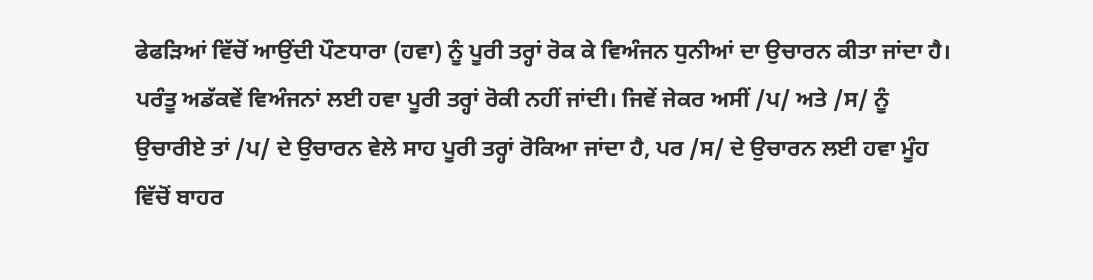ਫੇਫੜਿਆਂ ਵਿੱਚੋਂ ਆਉਂਦੀ ਪੌਣਧਾਰਾ (ਹਵਾ) ਨੂੰ ਪੂਰੀ ਤਰ੍ਹਾਂ ਰੋਕ ਕੇ ਵਿਅੰਜਨ ਧੁਨੀਆਂ ਦਾ ਉਚਾਰਨ ਕੀਤਾ ਜਾਂਦਾ ਹੈ। ਪਰੰਤੂ ਅਡੱਕਵੇਂ ਵਿਅੰਜਨਾਂ ਲਈ ਹਵਾ ਪੂਰੀ ਤਰ੍ਹਾਂ ਰੋਕੀ ਨਹੀਂ ਜਾਂਦੀ। ਜਿਵੇਂ ਜੇਕਰ ਅਸੀਂ /ਪ/ ਅਤੇ /ਸ/ ਨੂੰ ਉਚਾਰੀਏ ਤਾਂ /ਪ/ ਦੇ ਉਚਾਰਨ ਵੇਲੇ ਸਾਹ ਪੂਰੀ ਤਰ੍ਹਾਂ ਰੋਕਿਆ ਜਾਂਦਾ ਹੈ, ਪਰ /ਸ/ ਦੇ ਉਚਾਰਨ ਲਈ ਹਵਾ ਮੂੰਹ ਵਿੱਚੋਂ ਬਾਹਰ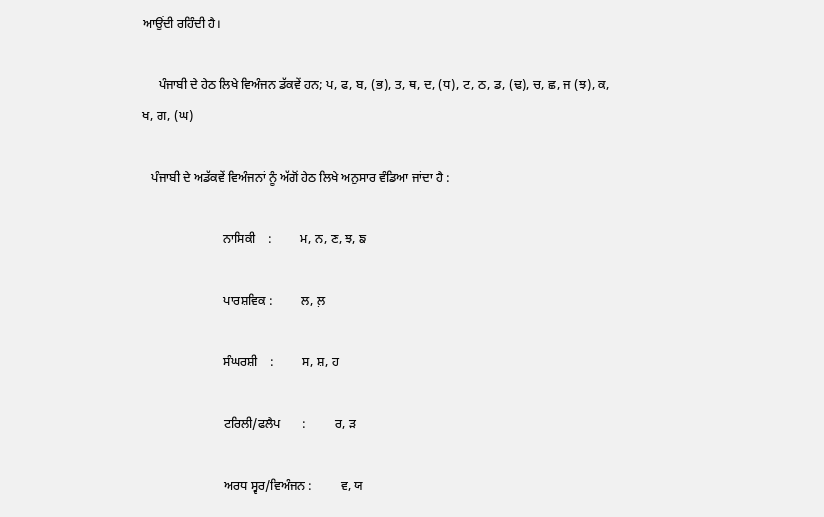ਆਉਂਦੀ ਰਹਿੰਦੀ ਹੈ।

     ਪੰਜਾਬੀ ਦੇ ਹੇਠ ਲਿਖੇ ਵਿਅੰਜਨ ਡੱਕਵੇਂ ਹਨ; ਪ, ਫ, ਬ, (ਭ), ਤ, ਥ, ਦ, (ਧ), ਟ, ਠ, ਡ, (ਢ), ਚ, ਛ, ਜ (ਝ), ਕ, ਖ, ਗ, (ਘ)

   ਪੰਜਾਬੀ ਦੇ ਅਡੱਕਵੇਂ ਵਿਅੰਜਨਾਂ ਨੂੰ ਅੱਗੋਂ ਹੇਠ ਲਿਖੇ ਅਨੁਸਾਰ ਵੰਡਿਆ ਜਾਂਦਾ ਹੈ :

                          ਨਾਸਿਕੀ    :         ਮ, ਨ, ਣ, ਝ, ਙ

                          ਪਾਰਸ਼ਵਿਕ :         ਲ, ਲ਼

                          ਸੰਘਰਸ਼ੀ    :         ਸ, ਸ਼, ਹ

                          ਟਰਿਲੀ/ਫਲੈਪ       :         ਰ, ੜ

                          ਅਰਧ ਸ੍ਵਰ/ਵਿਅੰਜਨ :         ਵ, ਯ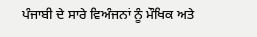ਪੰਜਾਬੀ ਦੇ ਸਾਰੇ ਵਿਅੰਜਨਾਂ ਨੂੰ ਮੌਖਿਕ ਅਤੇ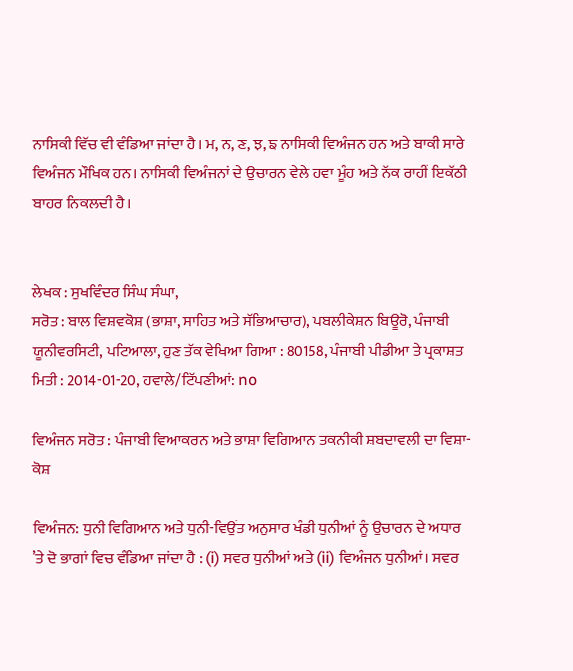ਨਾਸਿਕੀ ਵਿੱਚ ਵੀ ਵੰਡਿਆ ਜਾਂਦਾ ਹੈ। ਮ, ਨ, ਣ, ਝ, ਙ ਨਾਸਿਕੀ ਵਿਅੰਜਨ ਹਨ ਅਤੇ ਬਾਕੀ ਸਾਰੇ ਵਿਅੰਜਨ ਮੌਖਿਕ ਹਨ। ਨਾਸਿਕੀ ਵਿਅੰਜਨਾਂ ਦੇ ਉਚਾਰਨ ਵੇਲੇ ਹਵਾ ਮੂੰਹ ਅਤੇ ਨੱਕ ਰਾਹੀਂ ਇਕੱਠੀ ਬਾਹਰ ਨਿਕਲਦੀ ਹੈ।


ਲੇਖਕ : ਸੁਖਵਿੰਦਰ ਸਿੰਘ ਸੰਘਾ,
ਸਰੋਤ : ਬਾਲ ਵਿਸ਼ਵਕੋਸ਼ (ਭਾਸ਼ਾ, ਸਾਹਿਤ ਅਤੇ ਸੱਭਿਆਚਾਰ), ਪਬਲੀਕੇਸ਼ਨ ਬਿਊਰੋ, ਪੰਜਾਬੀ ਯੂਨੀਵਰਸਿਟੀ, ਪਟਿਆਲਾ, ਹੁਣ ਤੱਕ ਵੇਖਿਆ ਗਿਆ : 80158, ਪੰਜਾਬੀ ਪੀਡੀਆ ਤੇ ਪ੍ਰਕਾਸ਼ਤ ਮਿਤੀ : 2014-01-20, ਹਵਾਲੇ/ਟਿੱਪਣੀਆਂ: no

ਵਿਅੰਜਨ ਸਰੋਤ : ਪੰਜਾਬੀ ਵਿਆਕਰਨ ਅਤੇ ਭਾਸ਼ਾ ਵਿਗਿਆਨ ਤਕਨੀਕੀ ਸ਼ਬਦਾਵਲੀ ਦਾ ਵਿਸ਼ਾ-ਕੋਸ਼

ਵਿਅੰਜਨ: ਧੁਨੀ ਵਿਗਿਆਨ ਅਤੇ ਧੁਨੀ-ਵਿਉਂਤ ਅਨੁਸਾਰ ਖੰਡੀ ਧੁਨੀਆਂ ਨੂੰ ਉਚਾਰਨ ਦੇ ਅਧਾਰ ’ਤੇ ਦੋ ਭਾਗਾਂ ਵਿਚ ਵੰਡਿਆ ਜਾਂਦਾ ਹੈ : (i) ਸਵਰ ਧੁਨੀਆਂ ਅਤੇ (ii) ਵਿਅੰਜਨ ਧੁਨੀਆਂ। ਸਵਰ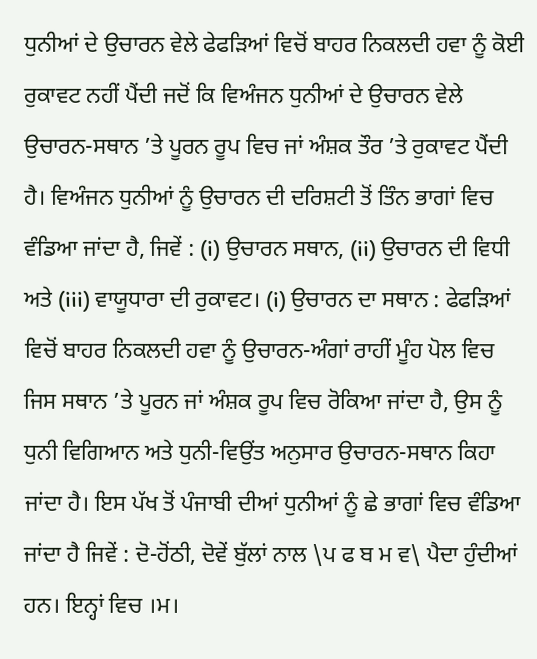ਧੁਨੀਆਂ ਦੇ ਉਚਾਰਨ ਵੇਲੇ ਫੇਫੜਿਆਂ ਵਿਚੋਂ ਬਾਹਰ ਨਿਕਲਦੀ ਹਵਾ ਨੂੰ ਕੋਈ ਰੁਕਾਵਟ ਨਹੀਂ ਪੈਂਦੀ ਜਦੋਂ ਕਿ ਵਿਅੰਜਨ ਧੁਨੀਆਂ ਦੇ ਉਚਾਰਨ ਵੇਲੇ ਉਚਾਰਨ-ਸਥਾਨ ’ਤੇ ਪੂਰਨ ਰੂਪ ਵਿਚ ਜਾਂ ਅੰਸ਼ਕ ਤੌਰ ’ਤੇ ਰੁਕਾਵਟ ਪੈਂਦੀ ਹੈ। ਵਿਅੰਜਨ ਧੁਨੀਆਂ ਨੂੰ ਉਚਾਰਨ ਦੀ ਦਰਿਸ਼ਟੀ ਤੋਂ ਤਿੰਨ ਭਾਗਾਂ ਵਿਚ ਵੰਡਿਆ ਜਾਂਦਾ ਹੈ, ਜਿਵੇਂ : (i) ਉਚਾਰਨ ਸਥਾਨ, (ii) ਉਚਾਰਨ ਦੀ ਵਿਧੀ ਅਤੇ (iii) ਵਾਯੂਧਾਰਾ ਦੀ ਰੁਕਾਵਟ। (i) ਉਚਾਰਨ ਦਾ ਸਥਾਨ : ਫੇਫੜਿਆਂ ਵਿਚੋਂ ਬਾਹਰ ਨਿਕਲਦੀ ਹਵਾ ਨੂੰ ਉਚਾਰਨ-ਅੰਗਾਂ ਰਾਹੀਂ ਮੂੰਹ ਪੋਲ ਵਿਚ ਜਿਸ ਸਥਾਨ ’ਤੇ ਪੂਰਨ ਜਾਂ ਅੰਸ਼ਕ ਰੂਪ ਵਿਚ ਰੋਕਿਆ ਜਾਂਦਾ ਹੈ, ਉਸ ਨੂੰ ਧੁਨੀ ਵਿਗਿਆਨ ਅਤੇ ਧੁਨੀ-ਵਿਉਂਤ ਅਨੁਸਾਰ ਉਚਾਰਨ-ਸਥਾਨ ਕਿਹਾ ਜਾਂਦਾ ਹੈ। ਇਸ ਪੱਖ ਤੋਂ ਪੰਜਾਬੀ ਦੀਆਂ ਧੁਨੀਆਂ ਨੂੰ ਛੇ ਭਾਗਾਂ ਵਿਚ ਵੰਡਿਆ ਜਾਂਦਾ ਹੈ ਜਿਵੇਂ : ਦੋ-ਹੋਂਠੀ, ਦੋਵੇਂ ਬੁੱਲਾਂ ਨਾਲ \ਪ ਫ ਬ ਮ ਵ\ ਪੈਦਾ ਹੁੰਦੀਆਂ ਹਨ। ਇਨ੍ਹਾਂ ਵਿਚ ।ਮ।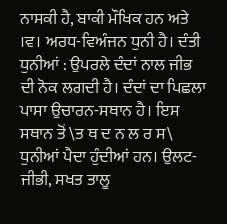ਨਾਸਕੀ ਹੈ, ਬਾਕੀ ਮੌਖਿਕ ਹਨ ਅਤੇ ।ਵ। ਅਰਧ-ਵਿਅੰਜਨ ਧੁਨੀ ਹੈ। ਦੰਤੀ ਧੁਨੀਆਂ : ਉਪਰਲੇ ਦੰਦਾਂ ਨਾਲ ਜੀਭ ਦੀ ਨੋਕ ਲਗਦੀ ਹੈ। ਦੰਦਾਂ ਦਾ ਪਿਛਲਾ ਪਾਸਾ ਉਚਾਰਨ-ਸਥਾਨ ਹੈ। ਇਸ ਸਥਾਨ ਤੋਂ \ਤ ਥ ਦ ਨ ਲ ਰ ਸ\ ਧੁਨੀਆਂ ਪੈਦਾ ਹੁੰਦੀਆਂ ਹਨ। ਉਲਟ-ਜੀਭੀ, ਸਖਤ ਤਾਲੂ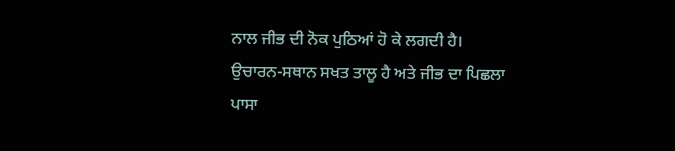ਨਾਲ ਜੀਭ ਦੀ ਨੋਕ ਪੁਠਿਆਂ ਹੋ ਕੇ ਲਗਦੀ ਹੈ। ਉਚਾਰਨ-ਸਥਾਨ ਸਖਤ ਤਾਲੂ ਹੈ ਅਤੇ ਜੀਭ ਦਾ ਪਿਛਲਾ ਪਾਸਾ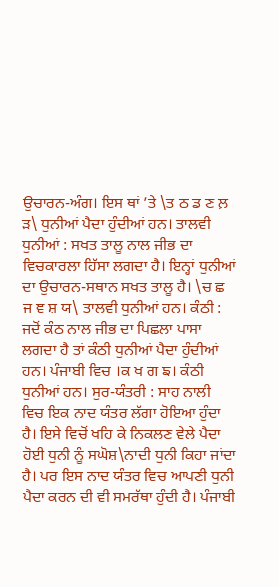ਉਚਾਰਨ-ਅੰਗ। ਇਸ ਥਾਂ ’ਤੇ \ਤ ਠ ਡ ਣ ਲ਼ ੜ\ ਧੁਨੀਆਂ ਪੈਦਾ ਹੁੰਦੀਆਂ ਹਨ। ਤਾਲਵੀ ਧੁਨੀਆਂ : ਸਖਤ ਤਾਲੂ ਨਾਲ ਜੀਭ ਦਾ ਵਿਚਕਾਰਲਾ ਹਿੱਸਾ ਲਗਦਾ ਹੈ। ਇਨ੍ਹਾਂ ਧੁਨੀਆਂ ਦਾ ਉਚਾਰਨ-ਸਥਾਨ ਸਖਤ ਤਾਲੂ ਹੈ। \ਚ ਛ ਜ ਞ ਸ਼ ਯ\ ਤਾਲਵੀ ਧੁਨੀਆਂ ਹਨ। ਕੰਠੀ : ਜਦੋਂ ਕੰਠ ਨਾਲ ਜੀਭ ਦਾ ਪਿਛਲਾ ਪਾਸਾ ਲਗਦਾ ਹੈ ਤਾਂ ਕੰਠੀ ਧੁਨੀਆਂ ਪੈਦਾ ਹੁੰਦੀਆਂ ਹਨ। ਪੰਜਾਬੀ ਵਿਚ ।ਕ ਖ ਗ ਙ। ਕੰਠੀ ਧੁਨੀਆਂ ਹਨ। ਸੁਰ-ਯੰਤਰੀ : ਸਾਹ ਨਾਲੀ ਵਿਚ ਇਕ ਨਾਦ ਯੰਤਰ ਲੱਗਾ ਹੋਇਆ ਹੁੰਦਾ ਹੈ। ਇਸੇ ਵਿਚੋਂ ਖਹਿ ਕੇ ਨਿਕਲਣ ਵੇਲੇ ਪੈਦਾ ਹੋਈ ਧੁਨੀ ਨੂੰ ਸਘੋਸ਼\ਨਾਦੀ ਧੁਨੀ ਕਿਹਾ ਜਾਂਦਾ ਹੈ। ਪਰ ਇਸ ਨਾਦ ਯੰਤਰ ਵਿਚ ਆਪਣੀ ਧੁਨੀ ਪੈਦਾ ਕਰਨ ਦੀ ਵੀ ਸਮਰੱਥਾ ਹੁੰਦੀ ਹੈ। ਪੰਜਾਬੀ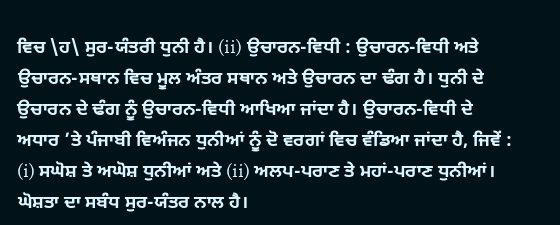ਵਿਚ \ਹ\ ਸੁਰ-ਯੰਤਰੀ ਧੁਨੀ ਹੈ। (ii) ਉਚਾਰਨ-ਵਿਧੀ : ਉਚਾਰਨ-ਵਿਧੀ ਅਤੇ ਉਚਾਰਨ-ਸਥਾਨ ਵਿਚ ਮੂਲ ਅੰਤਰ ਸਥਾਨ ਅਤੇ ਉਚਾਰਨ ਦਾ ਢੰਗ ਹੈ। ਧੁਨੀ ਦੇ ਉਚਾਰਨ ਦੇ ਢੰਗ ਨੂੰ ਉਚਾਰਨ-ਵਿਧੀ ਆਖਿਆ ਜਾਂਦਾ ਹੈ। ਉਚਾਰਨ-ਵਿਧੀ ਦੇ ਅਧਾਰ ’ਤੇ ਪੰਜਾਬੀ ਵਿਅੰਜਨ ਧੁਨੀਆਂ ਨੂੰ ਦੋ ਵਰਗਾਂ ਵਿਚ ਵੰਡਿਆ ਜਾਂਦਾ ਹੈ, ਜਿਵੇਂ : (i) ਸਘੋਸ਼ ਤੇ ਅਘੋਸ਼ ਧੁਨੀਆਂ ਅਤੇ (ii) ਅਲਪ-ਪਰਾਣ ਤੇ ਮਹਾਂ-ਪਰਾਣ ਧੁਨੀਆਂ। ਘੋਸ਼ਤਾ ਦਾ ਸਬੰਧ ਸੁਰ-ਯੰਤਰ ਨਾਲ ਹੈ।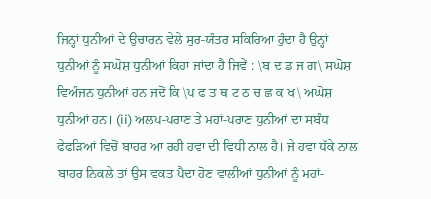ਜਿਨ੍ਹਾਂ ਧੁਨੀਆਂ ਦੇ ਉਚਾਰਨ ਵੇਲੇ ਸੁਰ-ਯੰਤਰ ਸਕਿਰਿਆ ਹੁੰਦਾ ਹੈ ਉਨ੍ਹਾਂ ਧੁਨੀਆਂ ਨੂੰ ਸਘੋਸ਼ ਧੁਨੀਆਂ ਕਿਹਾ ਜਾਂਦਾ ਹੈ ਜਿਵੇਂ : \ਬ ਦ ਡ ਜ ਗ\ ਸਘੋਸ਼ ਵਿਅੰਜਨ ਧੁਨੀਆਂ ਹਨ ਜਦੋਂ ਕਿ \ਪ ਫ ਤ ਥ ਟ ਠ ਚ ਛ ਕ ਖ\ ਅਘੋਸ਼ ਧੁਨੀਆਂ ਹਨ। (ii) ਅਲਪ-ਪਰਾਣ ਤੇ ਮਹਾਂ-ਪਰਾਣ ਧੁਨੀਆਂ ਦਾ ਸਬੰਧ ਫੇਫੜਿਆਂ ਵਿਚੋਂ ਬਾਹਰ ਆ ਰਹੀ ਹਵਾ ਦੀ ਵਿਧੀ ਨਾਲ ਹੈ। ਜੇ ਹਵਾ ਧੱਕੇ ਨਾਲ ਬਾਹਰ ਨਿਕਲੇ ਤਾਂ ਉਸ ਵਕਤ ਪੈਦਾ ਹੋਣ ਵਾਲੀਆਂ ਧੁਨੀਆਂ ਨੂੰ ਮਹਾਂ-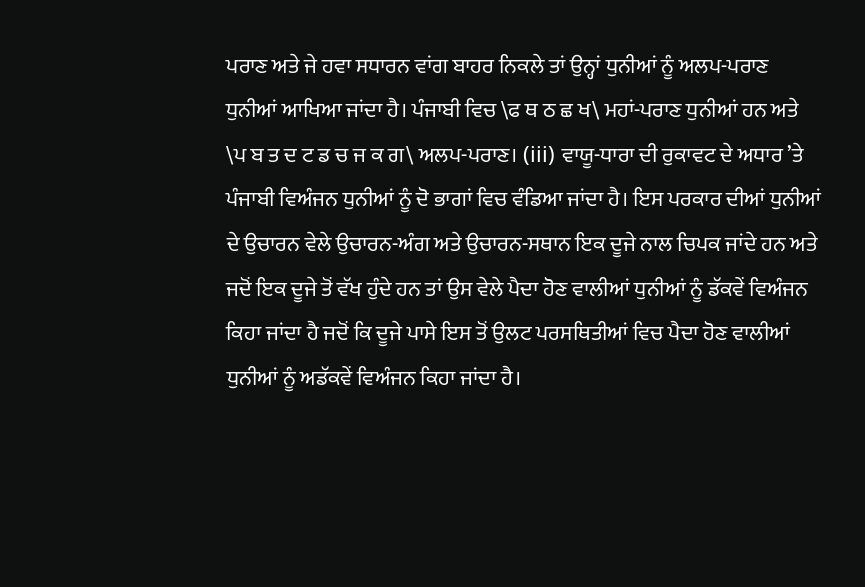ਪਰਾਣ ਅਤੇ ਜੇ ਹਵਾ ਸਧਾਰਨ ਵਾਂਗ ਬਾਹਰ ਨਿਕਲੇ ਤਾਂ ਉਨ੍ਹਾਂ ਧੁਨੀਆਂ ਨੂੰ ਅਲਪ-ਪਰਾਣ ਧੁਨੀਆਂ ਆਖਿਆ ਜਾਂਦਾ ਹੈ। ਪੰਜਾਬੀ ਵਿਚ \ਫ ਥ ਠ ਛ ਖ\ ਮਹਾਂ-ਪਰਾਣ ਧੁਨੀਆਂ ਹਨ ਅਤੇ \ਪ ਬ ਤ ਦ ਟ ਡ ਚ ਜ ਕ ਗ\ ਅਲਪ-ਪਰਾਣ। (iii) ਵਾਯੂ-ਧਾਰਾ ਦੀ ਰੁਕਾਵਟ ਦੇ ਅਧਾਰ ’ਤੇ ਪੰਜਾਬੀ ਵਿਅੰਜਨ ਧੁਨੀਆਂ ਨੂੰ ਦੋ ਭਾਗਾਂ ਵਿਚ ਵੰਡਿਆ ਜਾਂਦਾ ਹੈ। ਇਸ ਪਰਕਾਰ ਦੀਆਂ ਧੁਨੀਆਂ ਦੇ ਉਚਾਰਨ ਵੇਲੇ ਉਚਾਰਨ-ਅੰਗ ਅਤੇ ਉਚਾਰਨ-ਸਥਾਨ ਇਕ ਦੂਜੇ ਨਾਲ ਚਿਪਕ ਜਾਂਦੇ ਹਨ ਅਤੇ ਜਦੋਂ ਇਕ ਦੂਜੇ ਤੋਂ ਵੱਖ ਹੁੰਦੇ ਹਨ ਤਾਂ ਉਸ ਵੇਲੇ ਪੈਦਾ ਹੋਣ ਵਾਲੀਆਂ ਧੁਨੀਆਂ ਨੂੰ ਡੱਕਵੇਂ ਵਿਅੰਜਨ ਕਿਹਾ ਜਾਂਦਾ ਹੈ ਜਦੋਂ ਕਿ ਦੂਜੇ ਪਾਸੇ ਇਸ ਤੋਂ ਉਲਟ ਪਰਸਥਿਤੀਆਂ ਵਿਚ ਪੈਦਾ ਹੋਣ ਵਾਲੀਆਂ ਧੁਨੀਆਂ ਨੂੰ ਅਡੱਕਵੇਂ ਵਿਅੰਜਨ ਕਿਹਾ ਜਾਂਦਾ ਹੈ।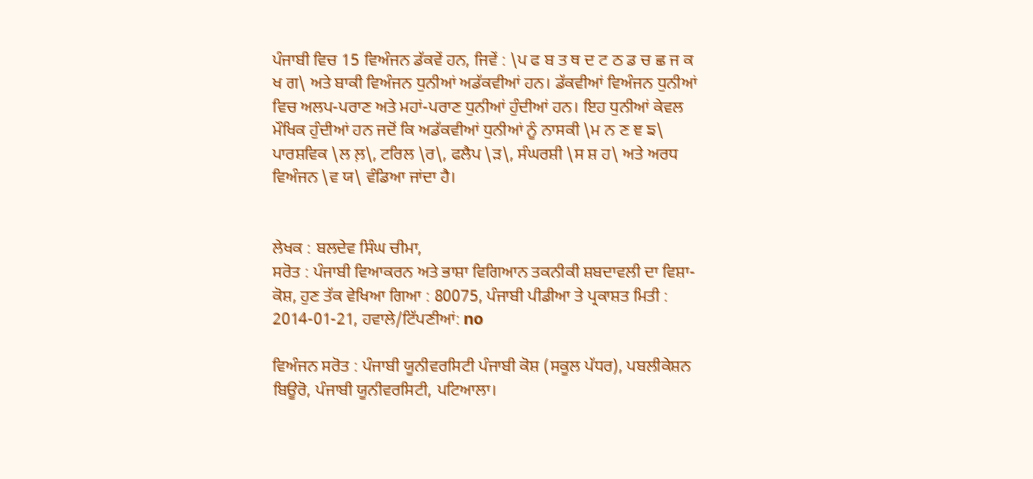ਪੰਜਾਬੀ ਵਿਚ 15 ਵਿਅੰਜਨ ਡੱਕਵੇਂ ਹਨ, ਜਿਵੇਂ : \ਪ ਫ ਬ ਤ ਥ ਦ ਟ ਠ ਡ ਚ ਛ ਜ ਕ ਖ ਗ\ ਅਤੇ ਬਾਕੀ ਵਿਅੰਜਨ ਧੁਨੀਆਂ ਅਡੱਕਵੀਆਂ ਹਨ। ਡੱਕਵੀਆਂ ਵਿਅੰਜਨ ਧੁਨੀਆਂ ਵਿਚ ਅਲਪ-ਪਰਾਣ ਅਤੇ ਮਹਾਂ-ਪਰਾਣ ਧੁਨੀਆਂ ਹੁੰਦੀਆਂ ਹਨ। ਇਹ ਧੁਨੀਆਂ ਕੇਵਲ ਮੌਖਿਕ ਹੁੰਦੀਆਂ ਹਨ ਜਦੋਂ ਕਿ ਅਡੱਕਵੀਆਂ ਧੁਨੀਆਂ ਨੂੰ ਨਾਸਕੀ \ਮ ਨ ਣ ਞ ਙ\ ਪਾਰਸ਼ਵਿਕ \ਲ ਲ਼\, ਟਰਿਲ \ਰ\, ਫਲੈਪ \ੜ\, ਸੰਘਰਸ਼ੀ \ਸ ਸ਼ ਹ\ ਅਤੇ ਅਰਧ ਵਿਅੰਜਨ \ਵ ਯ\ ਵੰਡਿਆ ਜਾਂਦਾ ਹੈ।


ਲੇਖਕ : ਬਲਦੇਵ ਸਿੰਘ ਚੀਮਾ,
ਸਰੋਤ : ਪੰਜਾਬੀ ਵਿਆਕਰਨ ਅਤੇ ਭਾਸ਼ਾ ਵਿਗਿਆਨ ਤਕਨੀਕੀ ਸ਼ਬਦਾਵਲੀ ਦਾ ਵਿਸ਼ਾ-ਕੋਸ਼, ਹੁਣ ਤੱਕ ਵੇਖਿਆ ਗਿਆ : 80075, ਪੰਜਾਬੀ ਪੀਡੀਆ ਤੇ ਪ੍ਰਕਾਸ਼ਤ ਮਿਤੀ : 2014-01-21, ਹਵਾਲੇ/ਟਿੱਪਣੀਆਂ: no

ਵਿਅੰਜਨ ਸਰੋਤ : ਪੰਜਾਬੀ ਯੂਨੀਵਰਸਿਟੀ ਪੰਜਾਬੀ ਕੋਸ਼ (ਸਕੂਲ ਪੱਧਰ), ਪਬਲੀਕੇਸ਼ਨ ਬਿਊਰੋ, ਪੰਜਾਬੀ ਯੂਨੀਵਰਸਿਟੀ, ਪਟਿਆਲਾ।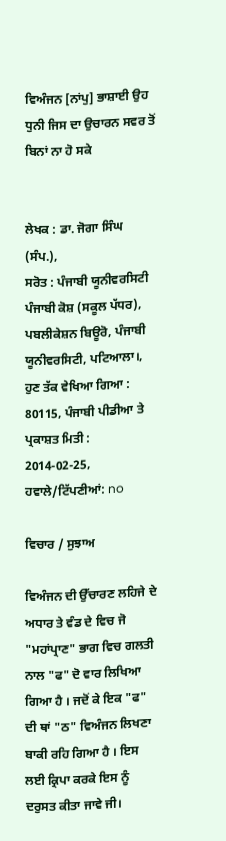ਵਿਅੰਜਨ [ਨਾਂਪੁ] ਭਾਸ਼ਾਈ ਉਹ ਧੁਨੀ ਜਿਸ ਦਾ ਉਚਾਰਨ ਸਵਰ ਤੋਂ ਬਿਨਾਂ ਨਾ ਹੋ ਸਕੇ


ਲੇਖਕ : ਡਾ. ਜੋਗਾ ਸਿੰਘ (ਸੰਪ.),
ਸਰੋਤ : ਪੰਜਾਬੀ ਯੂਨੀਵਰਸਿਟੀ ਪੰਜਾਬੀ ਕੋਸ਼ (ਸਕੂਲ ਪੱਧਰ), ਪਬਲੀਕੇਸ਼ਨ ਬਿਊਰੋ, ਪੰਜਾਬੀ ਯੂਨੀਵਰਸਿਟੀ, ਪਟਿਆਲਾ।, ਹੁਣ ਤੱਕ ਵੇਖਿਆ ਗਿਆ : 80115, ਪੰਜਾਬੀ ਪੀਡੀਆ ਤੇ ਪ੍ਰਕਾਸ਼ਤ ਮਿਤੀ : 2014-02-25, ਹਵਾਲੇ/ਟਿੱਪਣੀਆਂ: no

ਵਿਚਾਰ / ਸੁਝਾਅ

ਵਿਅੰਜਨ ਦੀ ਉੱਚਾਰਣ ਲਹਿਜੇ ਦੇ ਅਧਾਰ ਤੇ ਵੰਡ ਦੇ ਵਿਚ ਜੋ "ਮਹਾਂਪ੍ਰਾਣ" ਭਾਗ ਵਿਚ ਗਲਤੀ ਨਾਲ "ਫ" ਦੋ ਵਾਰ ਲਿਖਿਆ ਗਿਆ ਹੈ । ਜਦੋਂ ਕੇ ਇਕ "ਫ" ਦੀ ਥਾਂ "ਠ" ਵਿਅੰਜਨ ਲਿਖਣਾ ਬਾਕੀ ਰਹਿ ਗਿਆ ਹੈ । ਇਸ ਲਈ ਕ੍ਰਿਪਾ ਕਰਕੇ ਇਸ ਨੂੰ ਦਰੁਸਤ ਕੀਤਾ ਜਾਵੇ ਜੀ।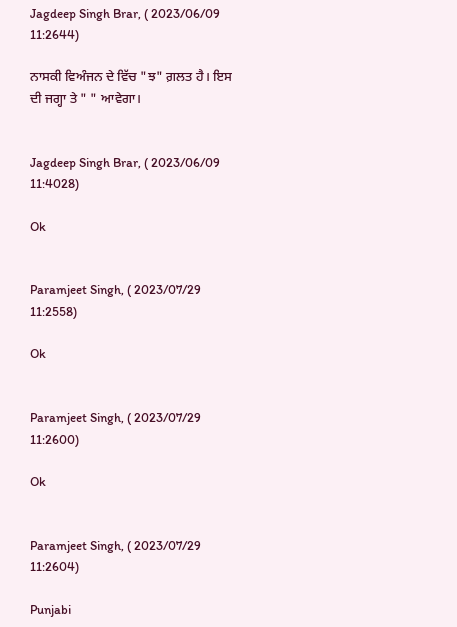Jagdeep Singh Brar, ( 2023/06/09 11:2644)

ਨਾਸਕੀ ਵਿਅੰਜਨ ਦੇ ਵਿੱਚ "ਝ" ਗ਼ਲਤ ਹੈ। ਇਸ ਦੀ ਜਗ੍ਹਾ ਤੇ " " ਆਵੇਗਾ।


Jagdeep Singh Brar, ( 2023/06/09 11:4028)

Ok


Paramjeet Singh, ( 2023/07/29 11:2558)

Ok


Paramjeet Singh, ( 2023/07/29 11:2600)

Ok


Paramjeet Singh, ( 2023/07/29 11:2604)

Punjabi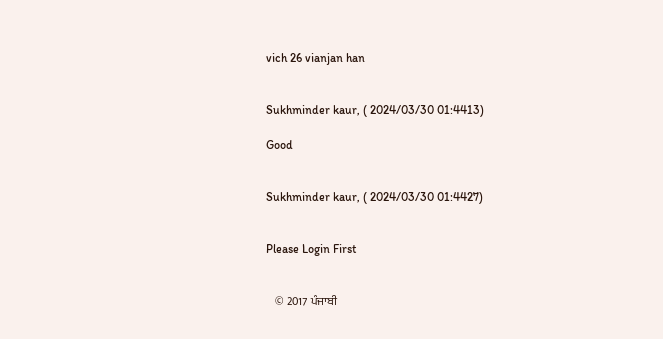vich 26 vianjan han


Sukhminder kaur, ( 2024/03/30 01:4413)

Good


Sukhminder kaur, ( 2024/03/30 01:4427)


Please Login First


    © 2017 ਪੰਜਾਬੀ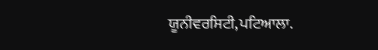ਯੂਨੀਵਰਸਿਟੀ,ਪਟਿਆਲਾ.